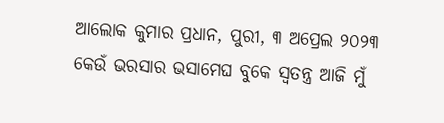ଆଲୋକ କୁମାର ପ୍ରଧାନ, ପୁରୀ, ୩ ଅପ୍ରେଲ ୨୦୨୩
କେଉଁ ଭରସାର ଭସାମେଘ ବୁକେ ସ୍ୱତନ୍ତ୍ର ଆଜି ମୁଁ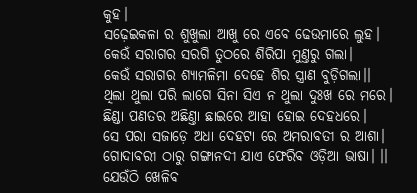କୁହ।
ସଢ଼େଇକଳା ର ଶୁଖୁଲା ଆଖୁ ରେ ଏବେ ଢେଉମାରେ ଲୁହ।
କେଉଁ ସରାଗର ସରଗି ତୁଠରେ ଶିରିପା ମୁଣ୍ତରୁ ଗଲା।
କେଉଁ ସରାଗର ଶ୍ୟାମଳିମା ଦେହେ ଶିର ସ୍ତ୍ରାଣ ବୁଡ଼ିଗଲା।।
ଥିଲା ଥୁଲା ପରି ଲାଗେ ସିନା ସିଏ ନ ଥୁଲା ଦୁଃଖ ରେ ମରେ।
ଛିଣ୍ଡା ପଣତର ଅଛିଣ୍ତା ଛାଇରେ ଆହା ହୋଇ ଦେହଧରେ।
ସେ ପରା ସଜାଡ଼େ ଅଧା ଦେହଟା ରେ ଅମରାବତୀ ର ଆଶା।
ଗୋଦାବରୀ ଠାରୁ ଗଙ୍ଗାନଦୀ ଯାଏ ଫେରିବ ଓଡ଼ିଆ ଭାଷା। ।।
ଯେଉଁଠି ଖେଳିବ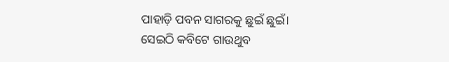ପାହାଡ଼ି ପବନ ସାଗରକୁ ଛୁଇଁ ଛୁଇଁ।
ସେଇଠି କବିଟେ ଗାଉଥୁବ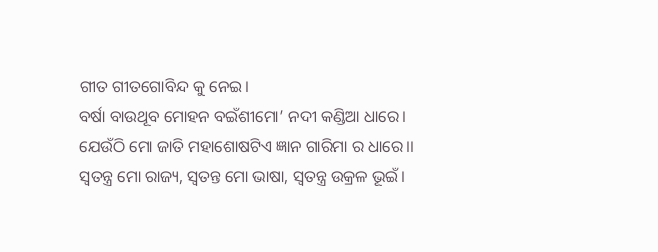ଗୀତ ଗୀତଗୋବିନ୍ଦ କୁ ନେଇ।
ବର୍ଷା ବାଉଥୂବ ମୋହନ ବଇଁଶୀମୋ’ ନଦୀ କଣ୍ଡିଆ ଧାରେ।
ଯେଉଁଠି ମୋ ଜାତି ମହାଶୋଷଟିଏ ଜ୍ଞାନ ଗାରିମା ର ଧାରେ।।
ସ୍ୱତନ୍ତ୍ର ମୋ ରାଜ୍ୟ, ସ୍ୱତନ୍ତ ମୋ ଭାଷା, ସ୍ୱତନ୍ତ୍ର ଉକ୍ରଳ ଭୂଇଁ।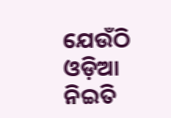ଯେଉଁଠି ଓଡ଼ିଆ ନିଇତି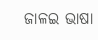ଜାଳଇ ଭାଷା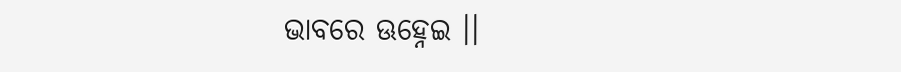ଭାବରେ ଊହ୍ନେଇ ।।